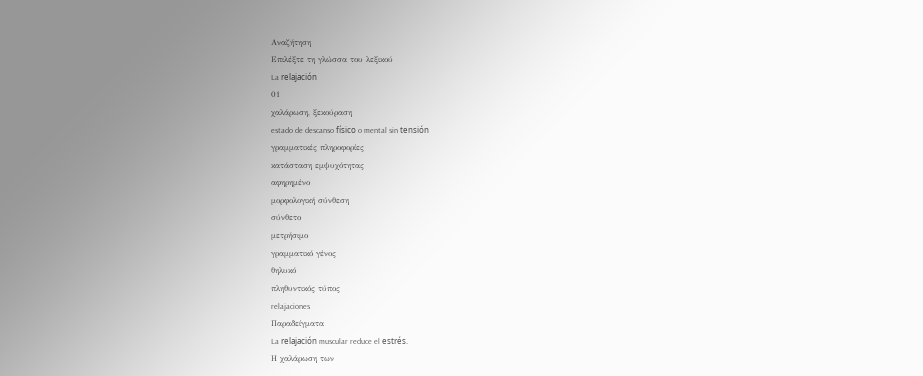Αναζήτηση
Επιλέξτε τη γλώσσα του λεξικού
La relajación
01
χαλάρωση, ξεκούραση
estado de descanso físico o mental sin tensión
γραμματικές πληροφορίες
κατάσταση εμψυχότητας
αφηρημένο
μορφολογική σύνθεση
σύνθετο
μετρήσιμο
γραμματικό γένος
θηλυκό
πληθυντικός τύπος
relajaciones
Παραδείγματα
La relajación muscular reduce el estrés.
Η χαλάρωση των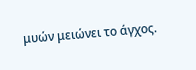μυών μειώνει το άγχος.